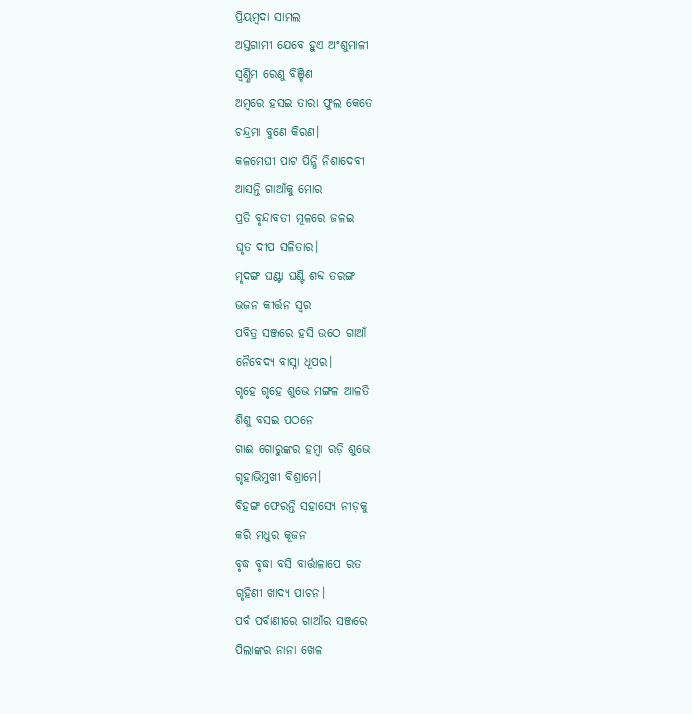ପ୍ରିୟମ୍ବଦା ସାମଲ
ଅସ୍ତଗାମୀ ଯେବେ ହୁଏ ଅଂଶୁମାଳୀ
ସ୍ୱର୍ଣ୍ଣିମ ରେଣୁ ବିଞ୍ଚିଣ
ଅମ୍ବରେ ହସଇ ତାରା ଫୁଲ କେତେ
ଚନ୍ଦ୍ରମା ବୁଣେ କିରଣ।
କଳମେଘୀ ପାଟ ପିନ୍ଧି ନିଶାଦେବୀ
ଆସନ୍ତି ଗାଆଁକୁ ମୋର
ପ୍ରତି ବୃନ୍ଦାବତୀ ମୂଳରେ ଜଳଇ
ଘୃତ ଦୀପ ସଳିତାର।
ମୃଦଙ୍ଗ ଘଣ୍ଟା ଘଣ୍ଟି ଶବ୍ଦ ତରଙ୍ଗ
ଭଜନ କୀର୍ତ୍ତନ ସ୍ୱର
ପବିତ୍ର ସଞ୍ଜରେ ହସି ଉଠେ ଗାଆଁ
ନୈବେଦ୍ୟ ବାସ୍ନା ଧୂପର।
ଗୃହେ ଗୃହେ ଶୁଭେ ମଙ୍ଗଳ ଆଳତି
ଶିଶୁ ବସଇ ପଠନେ
ଗାଈ ଗୋରୁଙ୍କର ହମ୍ବା ରଡ଼ି ଶୁଭେ
ଗୃହାଭିମୁଖୀ ବିଶ୍ରାମେ।
ବିହଙ୍ଗ ଫେରନ୍ତି ସହାସ୍ୟେ ନୀଡ଼କୁ
କରି ମଧୁର କୂଜନ
ବୃଦ୍ଧ ବୃଦ୍ଧା ବସି ବାର୍ତ୍ତାଳାପେ ରତ
ଗୃହିଣୀ ଖାଦ୍ୟ ପାଚନ।
ପର୍ବ ପର୍ବାଣୀରେ ଗାଆଁର ସଞ୍ଜରେ
ପିଲାଙ୍କର ନାନା ଖେଳ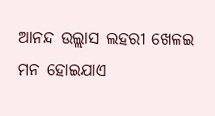ଆନନ୍ଦ ଉଲ୍ଲାସ ଲହରୀ ଖେଳଇ
ମନ ହୋଇଯାଏ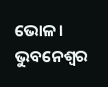ଭୋଳ।
ଭୁବନେଶ୍ୱର